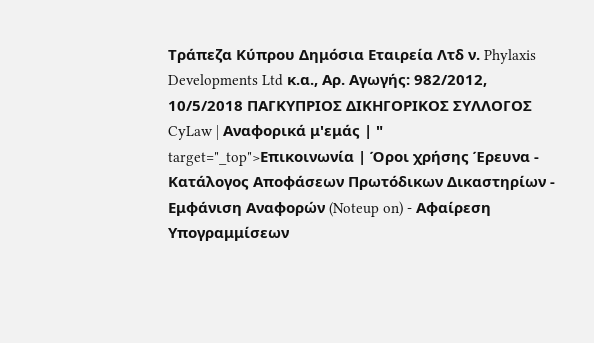Τράπεζα Κύπρου Δημόσια Εταιρεία Λτδ ν. Phylaxis Developments Ltd κ.α., Αρ. Αγωγής: 982/2012, 10/5/2018 ΠΑΓΚΥΠΡΙΟΣ ΔΙΚΗΓΟΡΙΚΟΣ ΣΥΛΛΟΓΟΣ CyLaw | Αναφορικά μ'εμάς | " target="_top">Επικοινωνία | Όροι χρήσης Έρευνα - Κατάλογος Αποφάσεων Πρωτόδικων Δικαστηρίων - Εμφάνιση Αναφορών (Noteup on) - Αφαίρεση Υπογραμμίσεων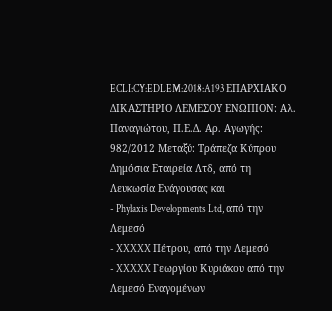ECLI:CY:EDLEM:2018:A193 ΕΠΑΡΧΙΑΚΟ ΔΙΚΑΣΤΗΡΙΟ ΛΕΜΕΣΟΥ ΕΝΩΠΙΟΝ: Αλ. Παναγιώτου, Π.Ε.Δ. Αρ. Αγωγής: 982/2012 Μεταξύ: Τράπεζα Κύπρου Δημόσια Εταιρεία Λτδ, από τη Λευκωσία Ενάγουσας και
- Phylaxis Developments Ltd, από την Λεμεσό
- XXXXX Πέτρου, από την Λεμεσό
- XXXXX Γεωργίου Κυριάκου από την Λεμεσό Εναγομένων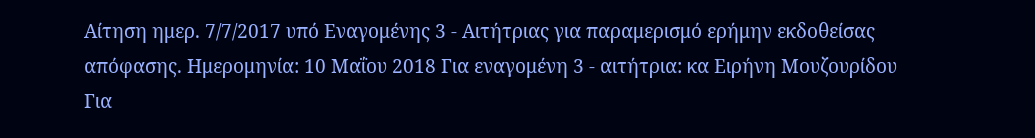Αίτηση ημερ. 7/7/2017 υπό Εναγομένης 3 - Αιτήτριας για παραμερισμό ερήμην εκδοθείσας απόφασης. Ημερομηνία: 10 Μαΐου 2018 Για εναγομένη 3 - αιτήτρια: κα Ειρήνη Μουζουρίδου Για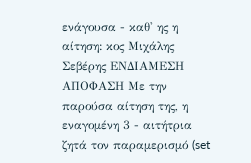ενάγουσα - καθ' ης η αίτηση: κος Μιχάλης Σεβέρης ΕΝΔΙΑΜΕΣΗ ΑΠΟΦΑΣΗ Με την παρούσα αίτηση της, η εναγομένη 3 - αιτήτρια ζητά τον παραμερισμό (set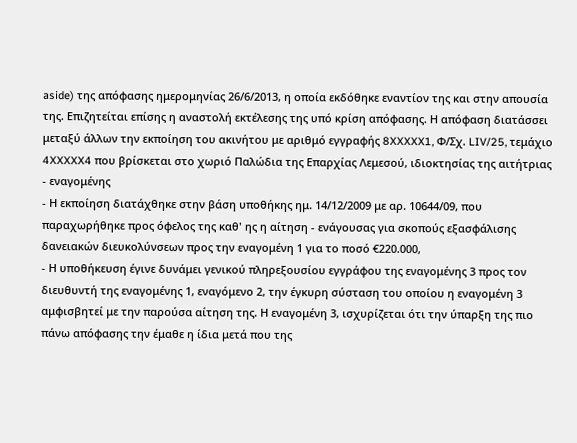aside) της απόφασης ημερομηνίας 26/6/2013, η οποία εκδόθηκε εναντίον της και στην απουσία της. Επιζητείται επίσης η αναστολή εκτέλεσης της υπό κρίση απόφασης. Η απόφαση διατάσσει μεταξύ άλλων την εκποίηση του ακινήτου με αριθμό εγγραφής 8XXXXX1, Φ/Σχ. LIV/25, τεμάχιο 4XXXXX4 που βρίσκεται στο χωριό Παλώδια της Επαρχίας Λεμεσού, ιδιοκτησίας της αιτήτριας - εναγομένης
- Η εκποίηση διατάχθηκε στην βάση υποθήκης ημ. 14/12/2009 με αρ. 10644/09, που παραχωρήθηκε προς όφελος της καθ' ης η αίτηση - ενάγουσας για σκοπούς εξασφάλισης δανειακών διευκολύνσεων προς την εναγομένη 1 για το ποσό €220.000,
- Η υποθήκευση έγινε δυνάμει γενικού πληρεξουσίου εγγράφου της εναγομένης 3 προς τον διευθυντή της εναγομένης 1, εναγόμενο 2, την έγκυρη σύσταση του οποίου η εναγομένη 3 αμφισβητεί με την παρούσα αίτηση της. Η εναγομένη 3, ισχυρίζεται ότι την ύπαρξη της πιο πάνω απόφασης την έμαθε η ίδια μετά που της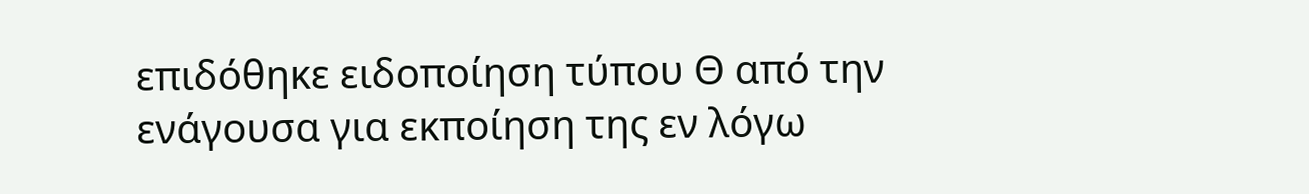επιδόθηκε ειδοποίηση τύπου Θ από την ενάγουσα για εκποίηση της εν λόγω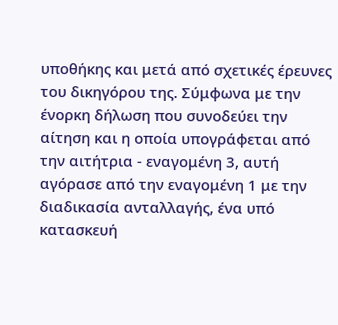υποθήκης και μετά από σχετικές έρευνες του δικηγόρου της. Σύμφωνα με την ένορκη δήλωση που συνοδεύει την αίτηση και η οποία υπογράφεται από την αιτήτρια - εναγομένη 3, αυτή αγόρασε από την εναγομένη 1 με την διαδικασία ανταλλαγής, ένα υπό κατασκευή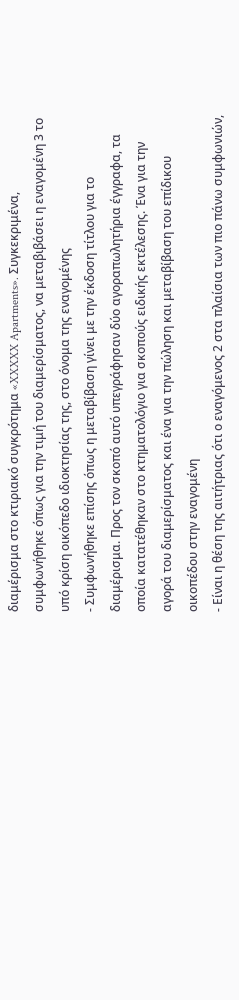διαμέρισμα στο κτιριακό συγκρότημα «XXXXX Apartments». Συγκεκριμένα, συμφωνήθηκε όπως για την τιμή του διαμερίσματος, να μεταβιβάσει η εναγομένη 3 το υπό κρίση οικόπεδο ιδιοκτησίας της, στο όνομα της εναγομένης
- Συμφωνήθηκε επίσης όπως η μεταβίβαση γίνει με την έκδοση τίτλου για το διαμέρισμα. Προς τον σκοπό αυτό υπεγράφησαν δύο αγοραπωλητήρια έγγραφα, τα οποία κατατέθηκαν στο κτηματολόγιο για σκοπούς ειδικής εκτέλεσης. Ένα για την αγορά του διαμερίσματος και ένα για την πώληση και μεταβίβαση του επίδικου οικοπέδου στην εναγομένη
- Είναι η θέση της αιτήτριας ότι ο εναγόμενος 2 στα πλαίσια των πιο πάνω συμφωνιών,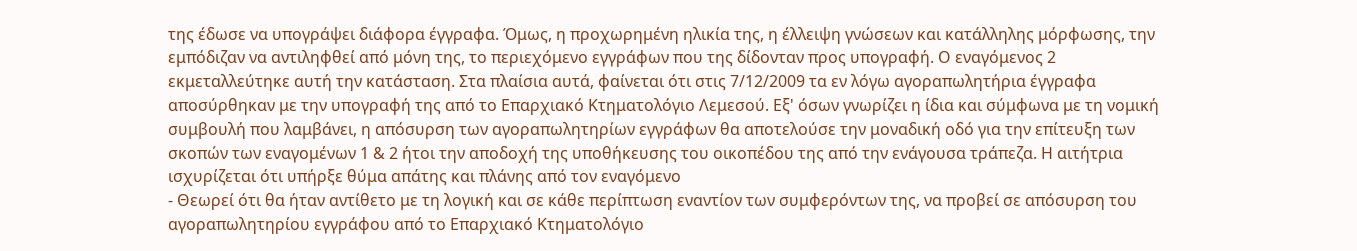της έδωσε να υπογράψει διάφορα έγγραφα. Όμως, η προχωρημένη ηλικία της, η έλλειψη γνώσεων και κατάλληλης μόρφωσης, την εμπόδιζαν να αντιληφθεί από μόνη της, το περιεχόμενο εγγράφων που της δίδονταν προς υπογραφή. Ο εναγόμενος 2 εκμεταλλεύτηκε αυτή την κατάσταση. Στα πλαίσια αυτά, φαίνεται ότι στις 7/12/2009 τα εν λόγω αγοραπωλητήρια έγγραφα αποσύρθηκαν με την υπογραφή της από το Επαρχιακό Κτηματολόγιο Λεμεσού. Εξ' όσων γνωρίζει η ίδια και σύμφωνα με τη νομική συμβουλή που λαμβάνει, η απόσυρση των αγοραπωλητηρίων εγγράφων θα αποτελούσε την μοναδική οδό για την επίτευξη των σκοπών των εναγομένων 1 & 2 ήτοι την αποδοχή της υποθήκευσης του οικοπέδου της από την ενάγουσα τράπεζα. Η αιτήτρια ισχυρίζεται ότι υπήρξε θύμα απάτης και πλάνης από τον εναγόμενο
- Θεωρεί ότι θα ήταν αντίθετο με τη λογική και σε κάθε περίπτωση εναντίον των συμφερόντων της, να προβεί σε απόσυρση του αγοραπωλητηρίου εγγράφου από το Επαρχιακό Κτηματολόγιο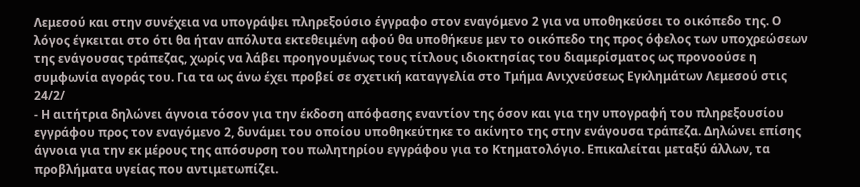Λεμεσού και στην συνέχεια να υπογράψει πληρεξούσιο έγγραφο στον εναγόμενο 2 για να υποθηκεύσει το οικόπεδο της. Ο λόγος έγκειται στο ότι θα ήταν απόλυτα εκτεθειμένη αφού θα υποθήκευε μεν το οικόπεδο της προς όφελος των υποχρεώσεων της ενάγουσας τράπεζας, χωρίς να λάβει προηγουμένως τους τίτλους ιδιοκτησίας του διαμερίσματος ως προνοούσε η συμφωνία αγοράς του. Για τα ως άνω έχει προβεί σε σχετική καταγγελία στο Τμήμα Ανιχνεύσεως Εγκλημάτων Λεμεσού στις 24/2/
- Η αιτήτρια δηλώνει άγνοια τόσον για την έκδοση απόφασης εναντίον της όσον και για την υπογραφή του πληρεξουσίου εγγράφου προς τον εναγόμενο 2, δυνάμει του οποίου υποθηκεύτηκε το ακίνητο της στην ενάγουσα τράπεζα. Δηλώνει επίσης άγνοια για την εκ μέρους της απόσυρση του πωλητηρίου εγγράφου για το Κτηματολόγιο. Επικαλείται μεταξύ άλλων, τα προβλήματα υγείας που αντιμετωπίζει.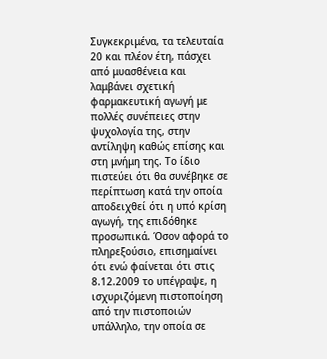Συγκεκριμένα, τα τελευταία 20 και πλέον έτη, πάσχει από μυασθένεια και λαμβάνει σχετική φαρμακευτική αγωγή με πολλές συνέπειες στην ψυχολογία της, στην αντίληψη καθώς επίσης και στη μνήμη της. Το ίδιο πιστεύει ότι θα συνέβηκε σε περίπτωση κατά την οποία αποδειχθεί ότι η υπό κρίση αγωγή, της επιδόθηκε προσωπικά. Όσον αφορά το πληρεξούσιο, επισημαίνει ότι ενώ φαίνεται ότι στις 8.12.2009 το υπέγραψε, η ισχυριζόμενη πιστοποίηση από την πιστοποιών υπάλληλο, την οποία σε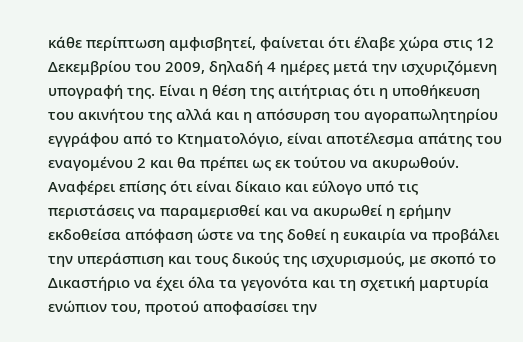κάθε περίπτωση αμφισβητεί, φαίνεται ότι έλαβε χώρα στις 12 Δεκεμβρίου του 2009, δηλαδή 4 ημέρες μετά την ισχυριζόμενη υπογραφή της. Είναι η θέση της αιτήτριας ότι η υποθήκευση του ακινήτου της αλλά και η απόσυρση του αγοραπωλητηρίου εγγράφου από το Κτηματολόγιο, είναι αποτέλεσμα απάτης του εναγομένου 2 και θα πρέπει ως εκ τούτου να ακυρωθούν. Αναφέρει επίσης ότι είναι δίκαιο και εύλογο υπό τις περιστάσεις να παραμερισθεί και να ακυρωθεί η ερήμην εκδοθείσα απόφαση ώστε να της δοθεί η ευκαιρία να προβάλει την υπεράσπιση και τους δικούς της ισχυρισμούς, με σκοπό το Δικαστήριο να έχει όλα τα γεγονότα και τη σχετική μαρτυρία ενώπιον του, προτού αποφασίσει την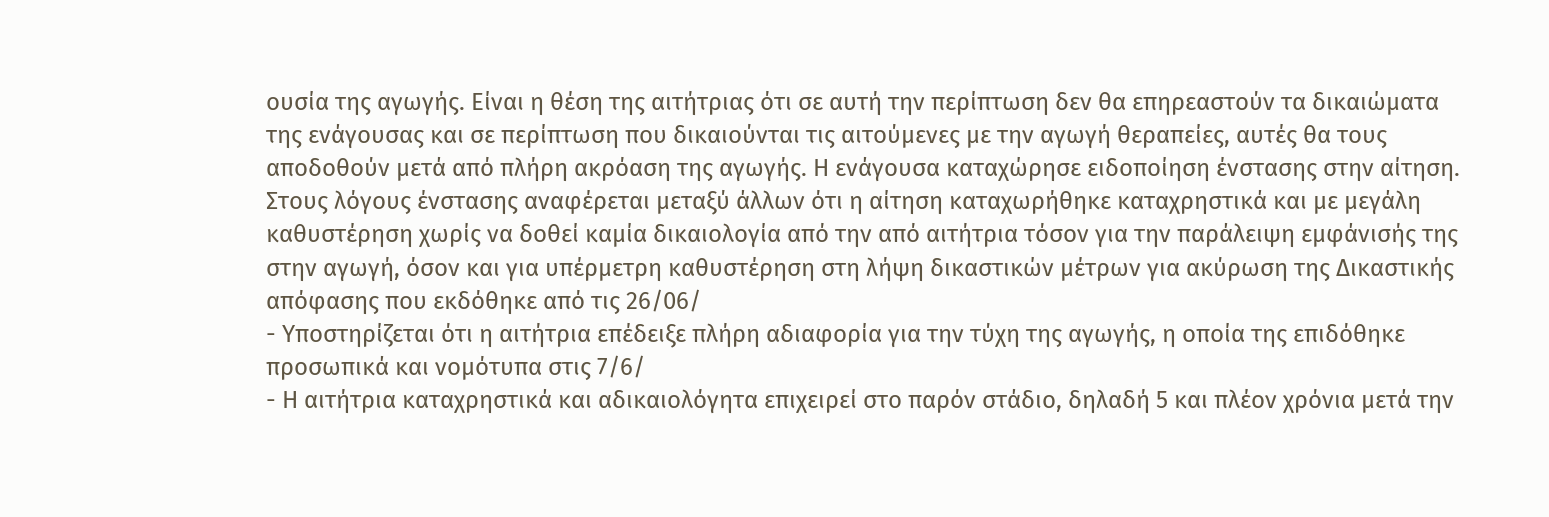ουσία της αγωγής. Είναι η θέση της αιτήτριας ότι σε αυτή την περίπτωση δεν θα επηρεαστούν τα δικαιώματα της ενάγουσας και σε περίπτωση που δικαιούνται τις αιτούμενες με την αγωγή θεραπείες, αυτές θα τους αποδοθούν μετά από πλήρη ακρόαση της αγωγής. Η ενάγουσα καταχώρησε ειδοποίηση ένστασης στην αίτηση. Στους λόγους ένστασης αναφέρεται μεταξύ άλλων ότι η αίτηση καταχωρήθηκε καταχρηστικά και με μεγάλη καθυστέρηση χωρίς να δοθεί καμία δικαιολογία από την από αιτήτρια τόσον για την παράλειψη εμφάνισής της στην αγωγή, όσον και για υπέρμετρη καθυστέρηση στη λήψη δικαστικών μέτρων για ακύρωση της Δικαστικής απόφασης που εκδόθηκε από τις 26/06/
- Υποστηρίζεται ότι η αιτήτρια επέδειξε πλήρη αδιαφορία για την τύχη της αγωγής, η οποία της επιδόθηκε προσωπικά και νομότυπα στις 7/6/
- Η αιτήτρια καταχρηστικά και αδικαιολόγητα επιχειρεί στο παρόν στάδιο, δηλαδή 5 και πλέον χρόνια μετά την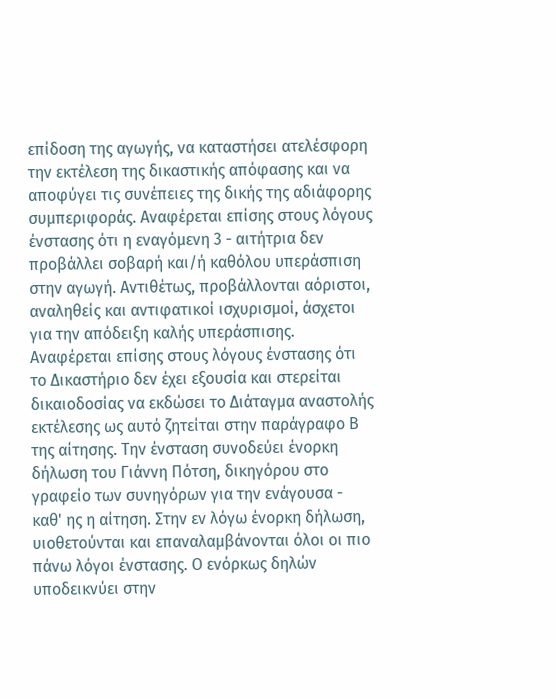επίδοση της αγωγής, να καταστήσει ατελέσφορη την εκτέλεση της δικαστικής απόφασης και να αποφύγει τις συνέπειες της δικής της αδιάφορης συμπεριφοράς. Αναφέρεται επίσης στους λόγους ένστασης ότι η εναγόμενη 3 - αιτήτρια δεν προβάλλει σοβαρή και/ή καθόλου υπεράσπιση στην αγωγή. Αντιθέτως, προβάλλονται αόριστοι, αναληθείς και αντιφατικοί ισχυρισμοί, άσχετοι για την απόδειξη καλής υπεράσπισης. Αναφέρεται επίσης στους λόγους ένστασης ότι το Δικαστήριο δεν έχει εξουσία και στερείται δικαιοδοσίας να εκδώσει το Διάταγμα αναστολής εκτέλεσης ως αυτό ζητείται στην παράγραφο Β της αίτησης. Την ένσταση συνοδεύει ένορκη δήλωση του Γιάννη Πότση, δικηγόρου στο γραφείο των συνηγόρων για την ενάγουσα - καθ' ης η αίτηση. Στην εν λόγω ένορκη δήλωση, υιοθετούνται και επαναλαμβάνονται όλοι οι πιο πάνω λόγοι ένστασης. Ο ενόρκως δηλών υποδεικνύει στην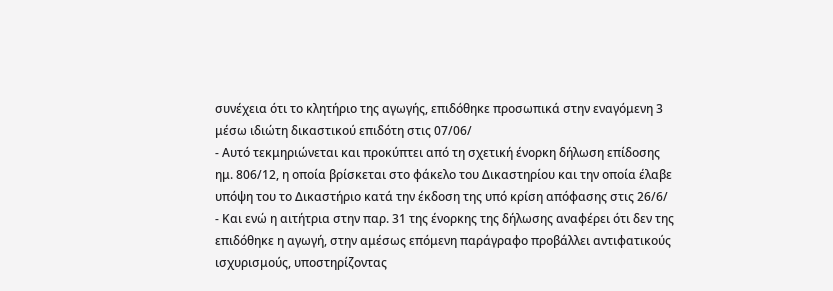συνέχεια ότι το κλητήριο της αγωγής, επιδόθηκε προσωπικά στην εναγόμενη 3 μέσω ιδιώτη δικαστικού επιδότη στις 07/06/
- Αυτό τεκμηριώνεται και προκύπτει από τη σχετική ένορκη δήλωση επίδοσης ημ. 806/12, η οποία βρίσκεται στο φάκελο του Δικαστηρίου και την οποία έλαβε υπόψη του το Δικαστήριο κατά την έκδοση της υπό κρίση απόφασης στις 26/6/
- Και ενώ η αιτήτρια στην παρ. 31 της ένορκης της δήλωσης αναφέρει ότι δεν της επιδόθηκε η αγωγή, στην αμέσως επόμενη παράγραφο προβάλλει αντιφατικούς ισχυρισμούς, υποστηρίζοντας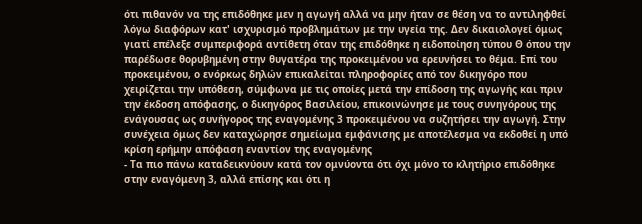ότι πιθανόν να της επιδόθηκε μεν η αγωγή αλλά να μην ήταν σε θέση να το αντιληφθεί λόγω διαφόρων κατ' ισχυρισμό προβλημάτων με την υγεία της. Δεν δικαιολογεί όμως γιατί επέλεξε συμπεριφορά αντίθετη όταν της επιδόθηκε η ειδοποίηση τύπου Θ όπου την παρέδωσε θορυβημένη στην θυγατέρα της προκειμένου να ερευνήσει το θέμα. Επί του προκειμένου, ο ενόρκως δηλών επικαλείται πληροφορίες από τον δικηγόρο που χειρίζεται την υπόθεση, σύμφωνα με τις οποίες μετά την επίδοση της αγωγής και πριν την έκδοση απόφασης, ο δικηγόρος Βασιλείου, επικοινώνησε με τους συνηγόρους της ενάγουσας ως συνήγορος της εναγομένης 3 προκειμένου να συζητήσει την αγωγή. Στην συνέχεια όμως δεν καταχώρησε σημείωμα εμφάνισης με αποτέλεσμα να εκδοθεί η υπό κρίση ερήμην απόφαση εναντίον της εναγομένης
- Τα πιο πάνω καταδεικνύουν κατά τον ομνύοντα ότι όχι μόνο το κλητήριο επιδόθηκε στην εναγόμενη 3, αλλά επίσης και ότι η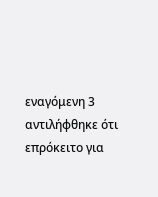εναγόμενη 3 αντιλήφθηκε ότι επρόκειτο για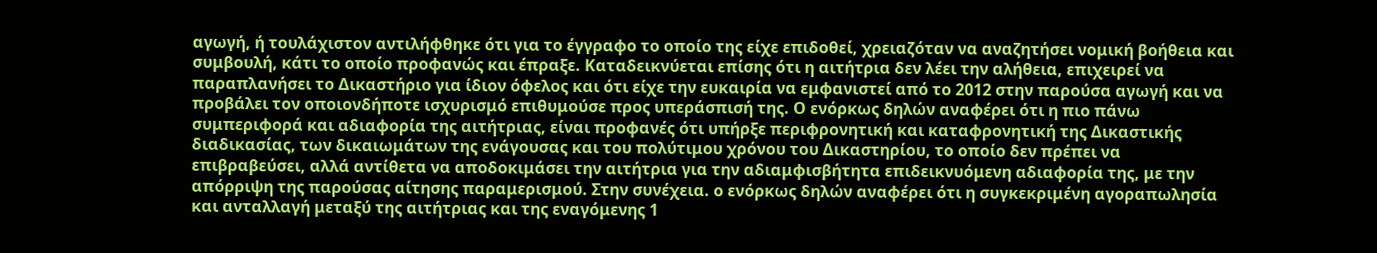αγωγή, ή τουλάχιστον αντιλήφθηκε ότι για το έγγραφο το οποίο της είχε επιδοθεί, χρειαζόταν να αναζητήσει νομική βοήθεια και συμβουλή, κάτι το οποίο προφανώς και έπραξε. Καταδεικνύεται επίσης ότι η αιτήτρια δεν λέει την αλήθεια, επιχειρεί να παραπλανήσει το Δικαστήριο για ίδιον όφελος και ότι είχε την ευκαιρία να εμφανιστεί από το 2012 στην παρούσα αγωγή και να προβάλει τον οποιονδήποτε ισχυρισμό επιθυμούσε προς υπεράσπισή της. Ο ενόρκως δηλών αναφέρει ότι η πιο πάνω συμπεριφορά και αδιαφορία της αιτήτριας, είναι προφανές ότι υπήρξε περιφρονητική και καταφρονητική της Δικαστικής διαδικασίας, των δικαιωμάτων της ενάγουσας και του πολύτιμου χρόνου του Δικαστηρίου, το οποίο δεν πρέπει να επιβραβεύσει, αλλά αντίθετα να αποδοκιμάσει την αιτήτρια για την αδιαμφισβήτητα επιδεικνυόμενη αδιαφορία της, με την απόρριψη της παρούσας αίτησης παραμερισμού. Στην συνέχεια. ο ενόρκως δηλών αναφέρει ότι η συγκεκριμένη αγοραπωλησία και ανταλλαγή μεταξύ της αιτήτριας και της εναγόμενης 1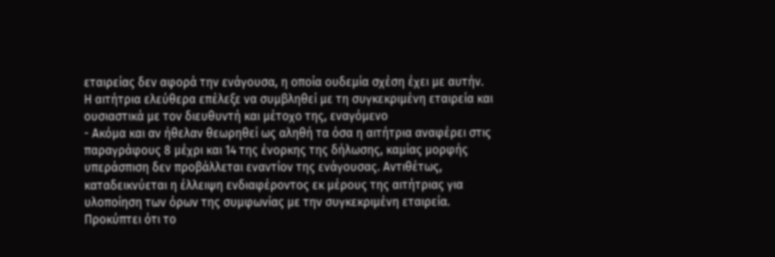εταιρείας δεν αφορά την ενάγουσα, η οποία ουδεμία σχέση έχει με αυτήν. Η αιτήτρια ελεύθερα επέλεξε να συμβληθεί με τη συγκεκριμένη εταιρεία και ουσιαστικά με τον διευθυντή και μέτοχο της, εναγόμενο
- Ακόμα και αν ήθελαν θεωρηθεί ως αληθή τα όσα η αιτήτρια αναφέρει στις παραγράφους 8 μέχρι και 14 της ένορκης της δήλωσης, καμίας μορφής υπεράσπιση δεν προβάλλεται εναντίον της ενάγουσας. Αντιθέτως, καταδεικνύεται η έλλειψη ενδιαφέροντος εκ μέρους της αιτήτριας για υλοποίηση των όρων της συμφωνίας με την συγκεκριμένη εταιρεία. Προκύπτει ότι το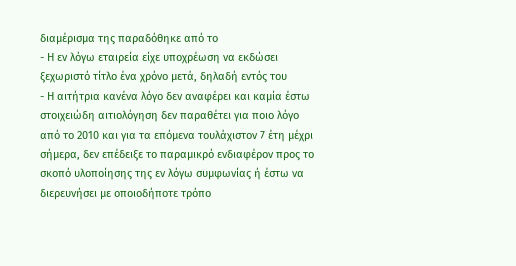διαμέρισμα της παραδόθηκε από το
- Η εν λόγω εταιρεία είχε υποχρέωση να εκδώσει ξεχωριστό τίτλο ένα χρόνο μετά, δηλαδή εντός του
- Η αιτήτρια κανένα λόγο δεν αναφέρει και καμία έστω στοιχειώδη αιτιολόγηση δεν παραθέτει για ποιο λόγο από το 2010 και για τα επόμενα τουλάχιστον 7 έτη μέχρι σήμερα, δεν επέδειξε το παραμικρό ενδιαφέρον προς το σκοπό υλοποίησης της εν λόγω συμφωνίας ή έστω να διερευνήσει με οποιοδήποτε τρόπο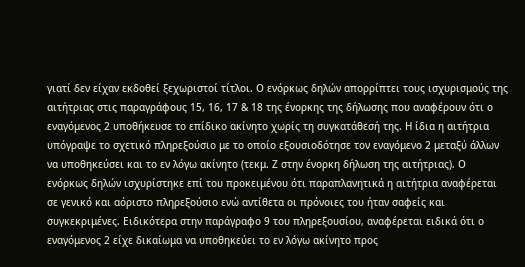γιατί δεν είχαν εκδοθεί ξεχωριστοί τίτλοι. Ο ενόρκως δηλών απορρίπτει τους ισχυρισμούς της αιτήτριας στις παραγράφους 15, 16, 17 & 18 της ένορκης της δήλωσης που αναφέρουν ότι ο εναγόμενος 2 υποθήκευσε το επίδικο ακίνητο χωρίς τη συγκατάθεσή της. Η ίδια η αιτήτρια υπόγραψε το σχετικό πληρεξούσιο με το οποίο εξουσιοδότησε τον εναγόμενο 2 μεταξύ άλλων να υποθηκεύσει και το εν λόγω ακίνητο (τεκμ. Ζ στην ένορκη δήλωση της αιτήτριας). Ο ενόρκως δηλών ισχυρίστηκε επί του προκειμένου ότι παραπλανητικά η αιτήτρια αναφέρεται σε γενικό και αόριστο πληρεξούσιο ενώ αντίθετα οι πρόνοιες του ήταν σαφείς και συγκεκριμένες. Ειδικότερα στην παράγραφο 9 του πληρεξουσίου, αναφέρεται ειδικά ότι ο εναγόμενος 2 είχε δικαίωμα να υποθηκεύει το εν λόγω ακίνητο προς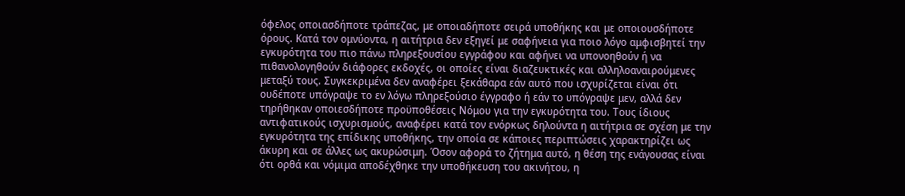όφελος οποιασδήποτε τράπεζας, με οποιαδήποτε σειρά υποθήκης και με οποιουσδήποτε όρους. Κατά τον ομνύοντα, η αιτήτρια δεν εξηγεί με σαφήνεια για ποιο λόγο αμφισβητεί την εγκυρότητα του πιο πάνω πληρεξουσίου εγγράφου και αφήνει να υπονοηθούν ή να πιθανολογηθούν διάφορες εκδοχές, οι οποίες είναι διαζευκτικές και αλληλοαναιρούμενες μεταξύ τους. Συγκεκριμένα δεν αναφέρει ξεκάθαρα εάν αυτό που ισχυρίζεται είναι ότι ουδέποτε υπόγραψε το εν λόγω πληρεξούσιο έγγραφο ή εάν το υπόγραψε μεν, αλλά δεν τηρήθηκαν οποιεσδήποτε προϋποθέσεις Νόμου για την εγκυρότητα του. Τους ίδιους αντιφατικούς ισχυρισμούς, αναφέρει κατά τον ενόρκως δηλούντα η αιτήτρια σε σχέση με την εγκυρότητα της επίδικης υποθήκης, την οποία σε κάποιες περιπτώσεις χαρακτηρίζει ως άκυρη και σε άλλες ως ακυρώσιμη. Όσον αφορά το ζήτημα αυτό, η θέση της ενάγουσας είναι ότι ορθά και νόμιμα αποδέχθηκε την υποθήκευση του ακινήτου, η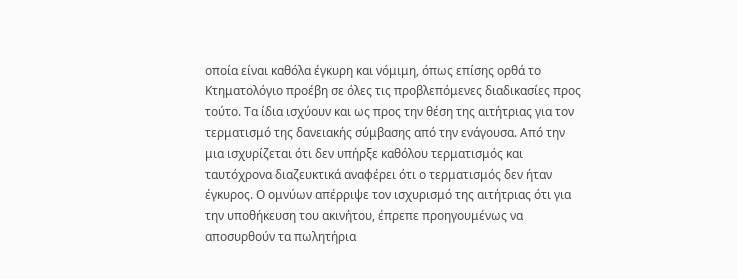οποία είναι καθόλα έγκυρη και νόμιμη, όπως επίσης ορθά το Κτηματολόγιο προέβη σε όλες τις προβλεπόμενες διαδικασίες προς τούτο. Τα ίδια ισχύουν και ως προς την θέση της αιτήτριας για τον τερματισμό της δανειακής σύμβασης από την ενάγουσα. Από την μια ισχυρίζεται ότι δεν υπήρξε καθόλου τερματισμός και ταυτόχρονα διαζευκτικά αναφέρει ότι ο τερματισμός δεν ήταν έγκυρος. Ο ομνύων απέρριψε τον ισχυρισμό της αιτήτριας ότι για την υποθήκευση του ακινήτου, έπρεπε προηγουμένως να αποσυρθούν τα πωλητήρια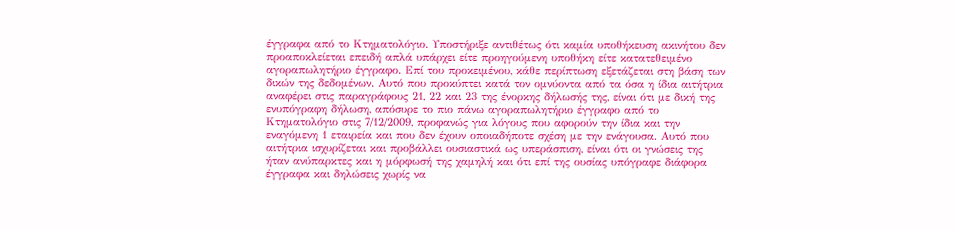έγγραφα από το Κτηματολόγιο. Υποστήριξε αντιθέτως ότι καμία υποθήκευση ακινήτου δεν προαποκλείεται επειδή απλά υπάρχει είτε προηγούμενη υποθήκη είτε κατατεθειμένο αγοραπωλητήριο έγγραφο. Επί του προκειμένου, κάθε περίπτωση εξετάζεται στη βάση των δικών της δεδομένων. Αυτό που προκύπτει κατά τον ομνύοντα από τα όσα η ίδια αιτήτρια αναφέρει στις παραγράφους 21, 22 και 23 της ένορκης δήλωσής της, είναι ότι με δική της ενυπόγραφη δήλωση, απόσυρε το πιο πάνω αγοραπωλητήριο έγγραφο από το Κτηματολόγιο στις 7/12/2009, προφανώς για λόγους που αφορούν την ίδια και την εναγόμενη 1 εταιρεία και που δεν έχουν οποιαδήποτε σχέση με την ενάγουσα. Αυτό που αιτήτρια ισχυρίζεται και προβάλλει ουσιαστικά ως υπεράσπιση, είναι ότι οι γνώσεις της ήταν ανύπαρκτες και η μόρφωσή της χαμηλή και ότι επί της ουσίας υπόγραφε διάφορα έγγραφα και δηλώσεις χωρίς να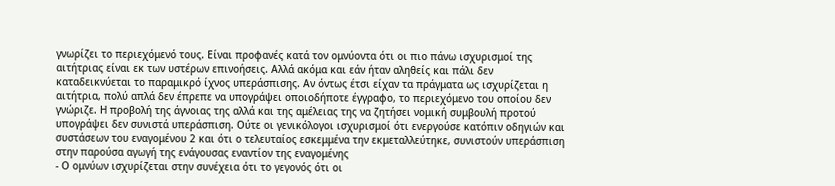γνωρίζει το περιεχόμενό τους. Είναι προφανές κατά τον ομνύοντα ότι οι πιο πάνω ισχυρισμοί της αιτήτριας είναι εκ των υστέρων επινοήσεις. Αλλά ακόμα και εάν ήταν αληθείς και πάλι δεν καταδεικνύεται το παραμικρό ίχνος υπεράσπισης. Αν όντως έτσι είχαν τα πράγματα ως ισχυρίζεται η αιτήτρια, πολύ απλά δεν έπρεπε να υπογράψει οποιοδήποτε έγγραφο, το περιεχόμενο του οποίου δεν γνώριζε. Η προβολή της άγνοιας της αλλά και της αμέλειας της να ζητήσει νομική συμβουλή προτού υπογράψει δεν συνιστά υπεράσπιση. Ούτε οι γενικόλογοι ισχυρισμοί ότι ενεργούσε κατόπιν οδηγιών και συστάσεων του εναγομένου 2 και ότι ο τελευταίος εσκεμμένα την εκμεταλλεύτηκε, συνιστούν υπεράσπιση στην παρούσα αγωγή της ενάγουσας εναντίον της εναγομένης
- Ο ομνύων ισχυρίζεται στην συνέχεια ότι το γεγονός ότι οι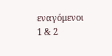εναγόμενοι 1 & 2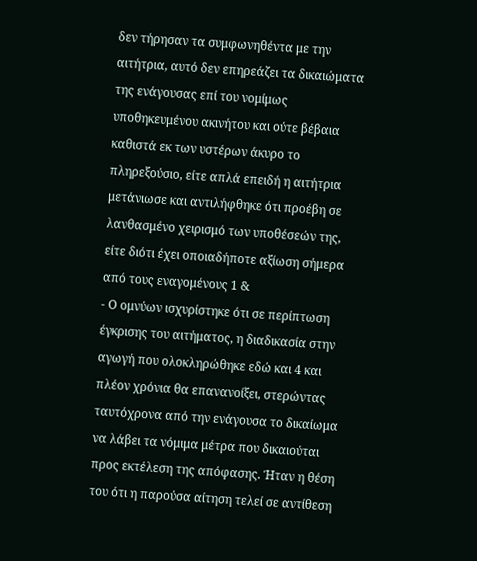δεν τήρησαν τα συμφωνηθέντα με την αιτήτρια, αυτό δεν επηρεάζει τα δικαιώματα της ενάγουσας επί του νομίμως υποθηκευμένου ακινήτου και ούτε βέβαια καθιστά εκ των υστέρων άκυρο το πληρεξούσιο, είτε απλά επειδή η αιτήτρια μετάνιωσε και αντιλήφθηκε ότι προέβη σε λανθασμένο χειρισμό των υποθέσεών της, είτε διότι έχει οποιαδήποτε αξίωση σήμερα από τους εναγομένους 1 &
- Ο ομνύων ισχυρίστηκε ότι σε περίπτωση έγκρισης του αιτήματος, η διαδικασία στην αγωγή που ολοκληρώθηκε εδώ και 4 και πλέον χρόνια θα επανανοίξει, στερώντας ταυτόχρονα από την ενάγουσα το δικαίωμα να λάβει τα νόμιμα μέτρα που δικαιούται προς εκτέλεση της απόφασης. Ήταν η θέση του ότι η παρούσα αίτηση τελεί σε αντίθεση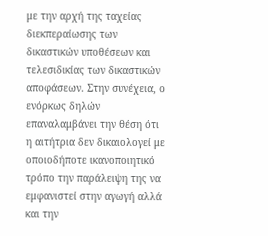με την αρχή της ταχείας διεκπεραίωσης των δικαστικών υποθέσεων και τελεσιδικίας των δικαστικών αποφάσεων. Στην συνέχεια, ο ενόρκως δηλών επαναλαμβάνει την θέση ότι η αιτήτρια δεν δικαιολογεί με οποιοδήποτε ικανοποιητικό τρόπο την παράλειψη της να εμφανιστεί στην αγωγή αλλά και την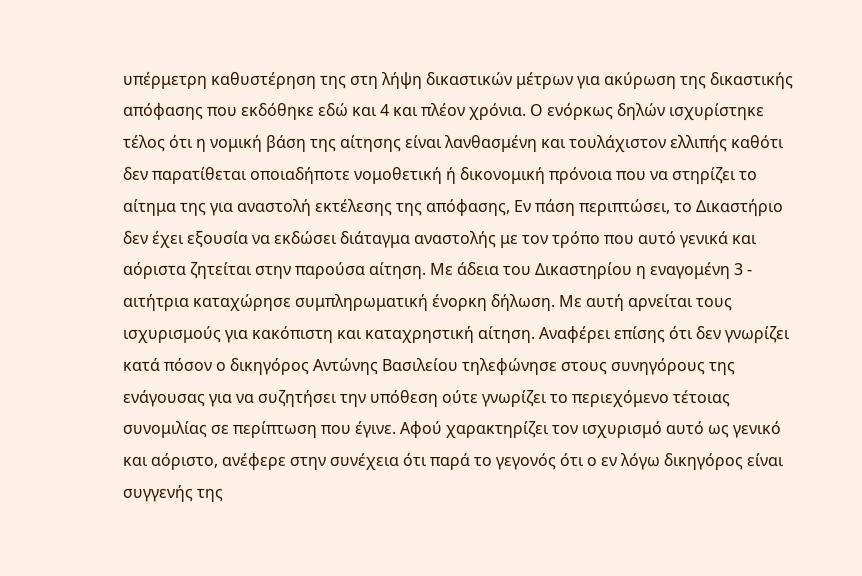υπέρμετρη καθυστέρηση της στη λήψη δικαστικών μέτρων για ακύρωση της δικαστικής απόφασης που εκδόθηκε εδώ και 4 και πλέον χρόνια. Ο ενόρκως δηλών ισχυρίστηκε τέλος ότι η νομική βάση της αίτησης είναι λανθασμένη και τουλάχιστον ελλιπής καθότι δεν παρατίθεται οποιαδήποτε νομοθετική ή δικονομική πρόνοια που να στηρίζει το αίτημα της για αναστολή εκτέλεσης της απόφασης, Εν πάση περιπτώσει, το Δικαστήριο δεν έχει εξουσία να εκδώσει διάταγμα αναστολής με τον τρόπο που αυτό γενικά και αόριστα ζητείται στην παρούσα αίτηση. Με άδεια του Δικαστηρίου η εναγομένη 3 - αιτήτρια καταχώρησε συμπληρωματική ένορκη δήλωση. Με αυτή αρνείται τους ισχυρισμούς για κακόπιστη και καταχρηστική αίτηση. Αναφέρει επίσης ότι δεν γνωρίζει κατά πόσον ο δικηγόρος Αντώνης Βασιλείου τηλεφώνησε στους συνηγόρους της ενάγουσας για να συζητήσει την υπόθεση ούτε γνωρίζει το περιεχόμενο τέτοιας συνομιλίας σε περίπτωση που έγινε. Αφού χαρακτηρίζει τον ισχυρισμό αυτό ως γενικό και αόριστο, ανέφερε στην συνέχεια ότι παρά το γεγονός ότι ο εν λόγω δικηγόρος είναι συγγενής της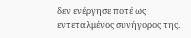δεν ενέργησε ποτέ ως εντεταλμένος συνήγορος της.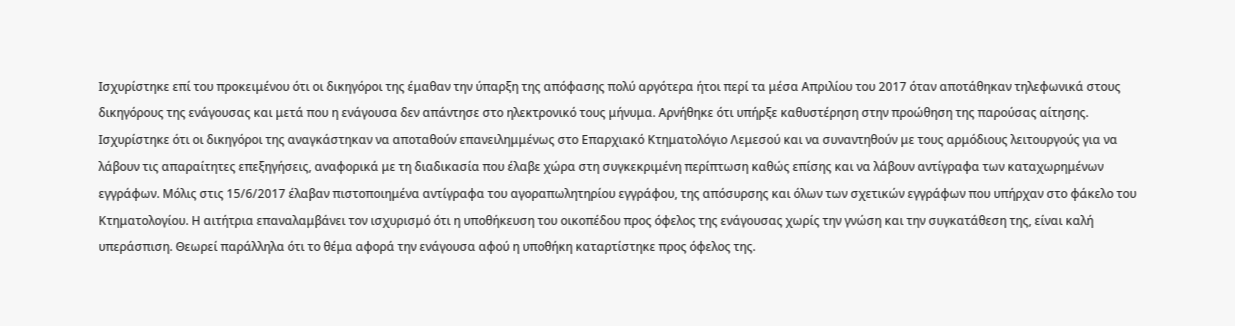Ισχυρίστηκε επί του προκειμένου ότι οι δικηγόροι της έμαθαν την ύπαρξη της απόφασης πολύ αργότερα ήτοι περί τα μέσα Απριλίου του 2017 όταν αποτάθηκαν τηλεφωνικά στους δικηγόρους της ενάγουσας και μετά που η ενάγουσα δεν απάντησε στο ηλεκτρονικό τους μήνυμα. Αρνήθηκε ότι υπήρξε καθυστέρηση στην προώθηση της παρούσας αίτησης. Ισχυρίστηκε ότι οι δικηγόροι της αναγκάστηκαν να αποταθούν επανειλημμένως στο Επαρχιακό Κτηματολόγιο Λεμεσού και να συναντηθούν με τους αρμόδιους λειτουργούς για να λάβουν τις απαραίτητες επεξηγήσεις, αναφορικά με τη διαδικασία που έλαβε χώρα στη συγκεκριμένη περίπτωση καθώς επίσης και να λάβουν αντίγραφα των καταχωρημένων εγγράφων. Μόλις στις 15/6/2017 έλαβαν πιστοποιημένα αντίγραφα του αγοραπωλητηρίου εγγράφου, της απόσυρσης και όλων των σχετικών εγγράφων που υπήρχαν στο φάκελο του Κτηματολογίου. Η αιτήτρια επαναλαμβάνει τον ισχυρισμό ότι η υποθήκευση του οικοπέδου προς όφελος της ενάγουσας χωρίς την γνώση και την συγκατάθεση της, είναι καλή υπεράσπιση. Θεωρεί παράλληλα ότι το θέμα αφορά την ενάγουσα αφού η υποθήκη καταρτίστηκε προς όφελος της.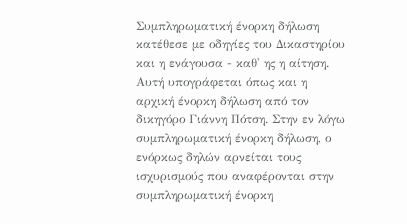Συμπληρωματική ένορκη δήλωση κατέθεσε με οδηγίες του Δικαστηρίου και η ενάγουσα - καθ' ης η αίτηση. Αυτή υπογράφεται όπως και η αρχική ένορκη δήλωση από τον δικηγόρο Γιάννη Πότση. Στην εν λόγω συμπληρωματική ένορκη δήλωση, ο ενόρκως δηλών αρνείται τους ισχυρισμούς που αναφέρονται στην συμπληρωματική ένορκη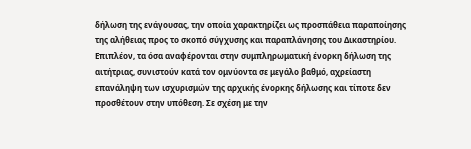δήλωση της ενάγουσας, την οποία χαρακτηρίζει ως προσπάθεια παραποίησης της αλήθειας προς το σκοπό σύγχυσης και παραπλάνησης του Δικαστηρίου. Επιπλέον, τα όσα αναφέρονται στην συμπληρωματική ένορκη δήλωση της αιτήτριας, συνιστούν κατά τον ομνύοντα σε μεγάλο βαθμό, αχρείαστη επανάληψη των ισχυρισμών της αρχικής ένορκης δήλωσης και τίποτε δεν προσθέτουν στην υπόθεση. Σε σχέση με την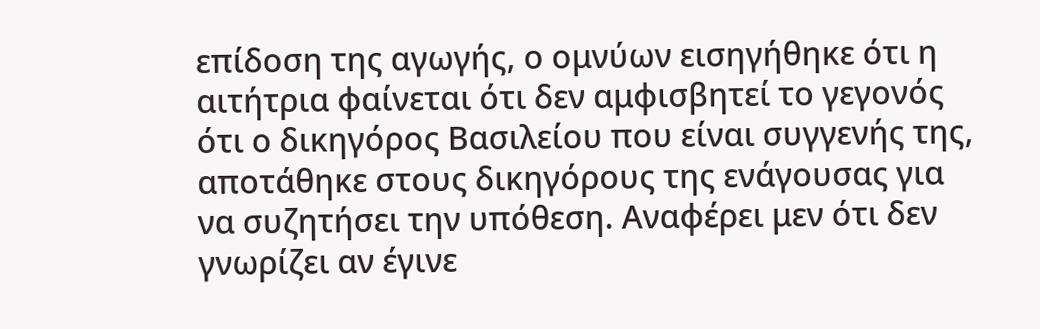επίδοση της αγωγής, ο ομνύων εισηγήθηκε ότι η αιτήτρια φαίνεται ότι δεν αμφισβητεί το γεγονός ότι ο δικηγόρος Βασιλείου που είναι συγγενής της, αποτάθηκε στους δικηγόρους της ενάγουσας για να συζητήσει την υπόθεση. Αναφέρει μεν ότι δεν γνωρίζει αν έγινε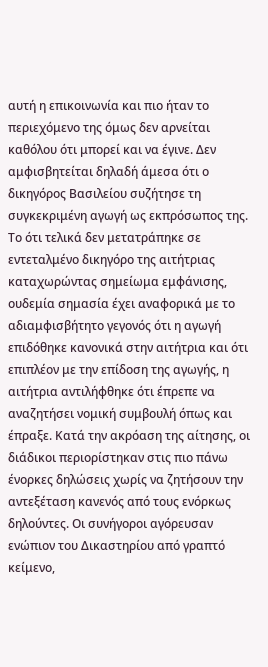αυτή η επικοινωνία και πιο ήταν το περιεχόμενο της όμως δεν αρνείται καθόλου ότι μπορεί και να έγινε. Δεν αμφισβητείται δηλαδή άμεσα ότι ο δικηγόρος Βασιλείου συζήτησε τη συγκεκριμένη αγωγή ως εκπρόσωπος της. Το ότι τελικά δεν μετατράπηκε σε εντεταλμένο δικηγόρο της αιτήτριας καταχωρώντας σημείωμα εμφάνισης, ουδεμία σημασία έχει αναφορικά με το αδιαμφισβήτητο γεγονός ότι η αγωγή επιδόθηκε κανονικά στην αιτήτρια και ότι επιπλέον με την επίδοση της αγωγής, η αιτήτρια αντιλήφθηκε ότι έπρεπε να αναζητήσει νομική συμβουλή όπως και έπραξε. Κατά την ακρόαση της αίτησης, οι διάδικοι περιορίστηκαν στις πιο πάνω ένορκες δηλώσεις χωρίς να ζητήσουν την αντεξέταση κανενός από τους ενόρκως δηλούντες. Οι συνήγοροι αγόρευσαν ενώπιον του Δικαστηρίου από γραπτό κείμενο,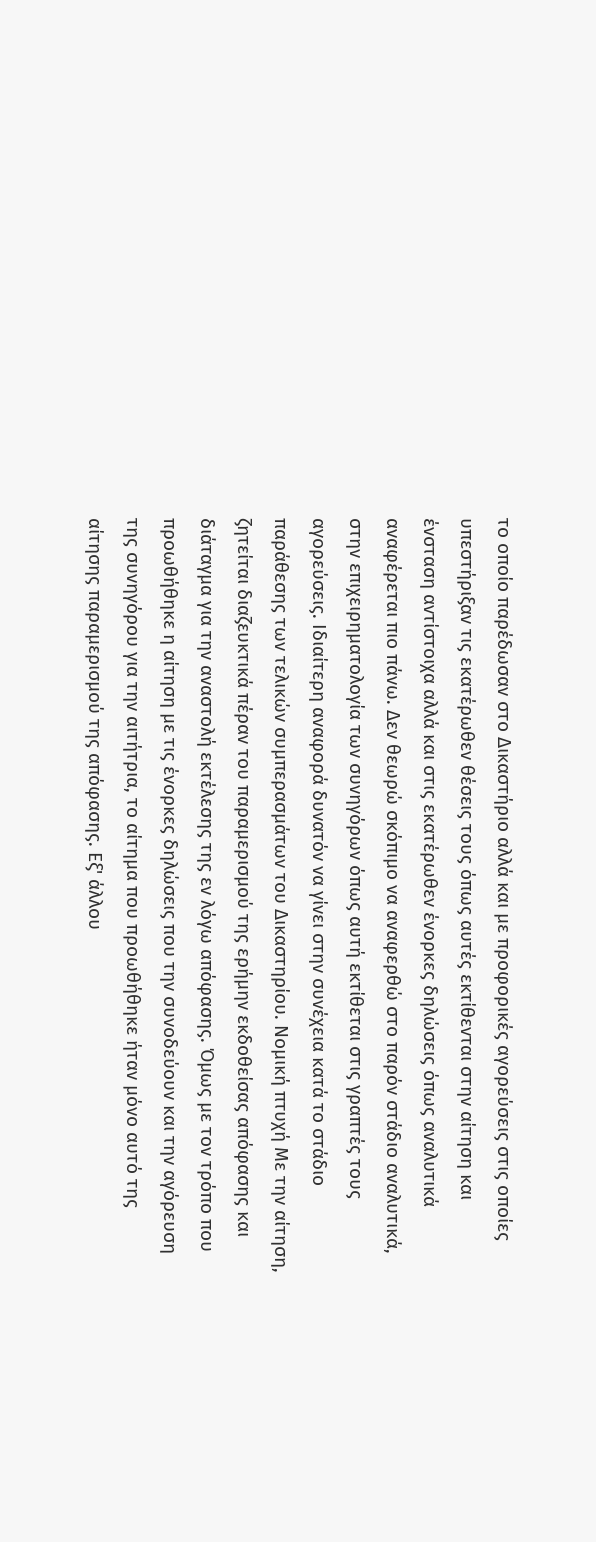το οποίο παρέδωσαν στο Δικαστήριο αλλά και με προφορικές αγορεύσεις στις οποίες υπεστήριξαν τις εκατέρωθεν θέσεις τους όπως αυτές εκτίθενται στην αίτηση και ένσταση αντίστοιχα αλλά και στις εκατέρωθεν ένορκες δηλώσεις όπως αναλυτικά αναφέρεται πιο πάνω. Δεν θεωρώ σκόπιμο να αναφερθώ στο παρόν στάδιο αναλυτικά, στην επιχειρηματολογία των συνηγόρων όπως αυτή εκτίθεται στις γραπτές τους αγορεύσεις. Ιδιαίτερη αναφορά δυνατόν να γίνει στην συνέχεια κατά το στάδιο παράθεσης των τελικών συμπερασμάτων του Δικαστηρίου. Νομική πτυχή Με την αίτηση, ζητείται διαζευκτικά πέραν του παραμερισμού της ερήμην εκδοθείσας απόφασης και διάταγμα για την αναστολή εκτέλεσης της εν λόγω απόφασης. Όμως με τον τρόπο που προωθήθηκε η αίτηση με τις ένορκες δηλώσεις που την συνοδεύουν και την αγόρευση της συνηγόρου για την αιτήτρια, το αίτημα που προωθήθηκε ήταν μόνο αυτό της αίτησης παραμερισμού της απόφασης. Εξ' άλλου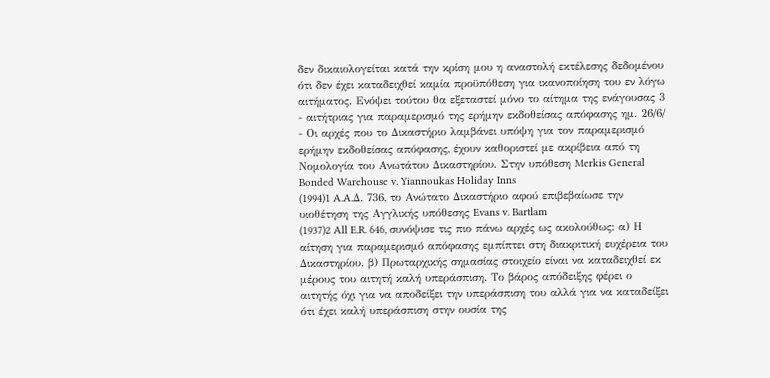δεν δικαιολογείται κατά την κρίση μου η αναστολή εκτέλεσης δεδομένου ότι δεν έχει καταδειχθεί καμία προϋπόθεση για ικανοποίηση του εν λόγω αιτήματος. Ενόψει τούτου θα εξεταστεί μόνο το αίτημα της ενάγουσας 3 - αιτήτριας για παραμερισμό της ερήμην εκδοθείσας απόφασης ημ. 26/6/
- Οι αρχές που το Δικαστήριο λαμβάνει υπόψη για τον παραμερισμό ερήμην εκδοθείσας απόφασης, έχουν καθοριστεί με ακρίβεια από τη Νομολογία του Ανωτάτου Δικαστηρίου. Στην υπόθεση Merkis General Bonded Warehouse v. Yiannoukas Holiday Inns
(1994)1 A.A.Δ. 736, το Ανώτατο Δικαστήριο αφού επιβεβαίωσε την υιοθέτηση της Αγγλικής υπόθεσης Evans v. Bartlam
(1937)2 All E.R. 646, συνόψισε τις πιο πάνω αρχές ως ακολούθως: α) Η αίτηση για παραμερισμό απόφασης εμπίπτει στη διακριτική ευχέρεια του Δικαστηρίου. β) Πρωταρχικής σημασίας στοιχείο είναι να καταδειχθεί εκ μέρους του αιτητή καλή υπεράσπιση. Το βάρος απόδειξης φέρει ο αιτητής όχι για να αποδείξει την υπεράσπιση του αλλά για να καταδείξει ότι έχει καλή υπεράσπιση στην ουσία της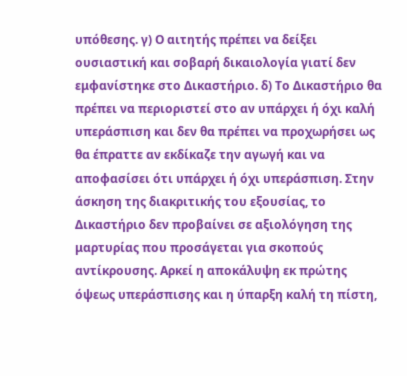υπόθεσης. γ) Ο αιτητής πρέπει να δείξει ουσιαστική και σοβαρή δικαιολογία γιατί δεν εμφανίστηκε στο Δικαστήριο. δ) Το Δικαστήριο θα πρέπει να περιοριστεί στο αν υπάρχει ή όχι καλή υπεράσπιση και δεν θα πρέπει να προχωρήσει ως θα έπραττε αν εκδίκαζε την αγωγή και να αποφασίσει ότι υπάρχει ή όχι υπεράσπιση. Στην άσκηση της διακριτικής του εξουσίας, το Δικαστήριο δεν προβαίνει σε αξιολόγηση της μαρτυρίας που προσάγεται για σκοπούς αντίκρουσης. Αρκεί η αποκάλυψη εκ πρώτης όψεως υπεράσπισης και η ύπαρξη καλή τη πίστη,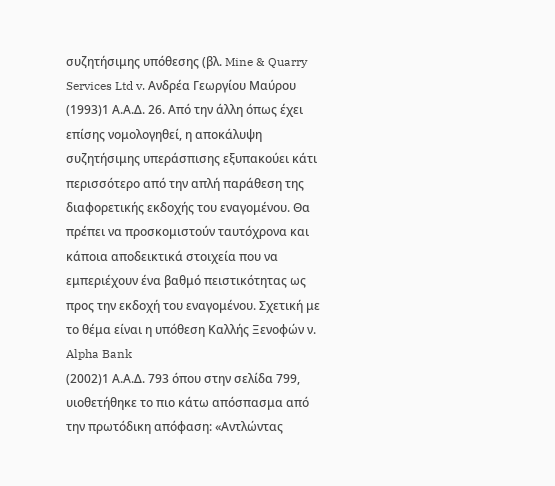συζητήσιμης υπόθεσης (βλ. Mine & Quarry Services Ltd v. Ανδρέα Γεωργίου Μαύρου
(1993)1 Α.Α.Δ. 26. Από την άλλη όπως έχει επίσης νομολογηθεί, η αποκάλυψη συζητήσιμης υπεράσπισης εξυπακούει κάτι περισσότερο από την απλή παράθεση της διαφορετικής εκδοχής του εναγομένου. Θα πρέπει να προσκομιστούν ταυτόχρονα και κάποια αποδεικτικά στοιχεία που να εμπεριέχουν ένα βαθμό πειστικότητας ως προς την εκδοχή του εναγομένου. Σχετική με το θέμα είναι η υπόθεση Καλλής Ξενοφών ν. Alpha Bank
(2002)1 Α.Α.Δ. 793 όπου στην σελίδα 799, υιοθετήθηκε το πιο κάτω απόσπασμα από την πρωτόδικη απόφαση: «Αντλώντας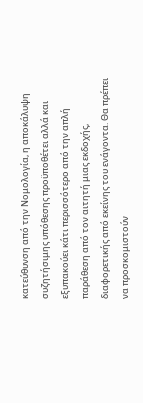κατεύθυνση από την Νομολογία, η αποκάλυψη συζητήσιμης υπόθεσης προϋποθέτει αλλά και εξυπακούει κάτι περισσότερο από την απλή παράθεση από τον αιτητή μιας εκδοχής, διαφορετικής από εκείνης του ενάγοντα. Θα πρέπει να προσκομιστούν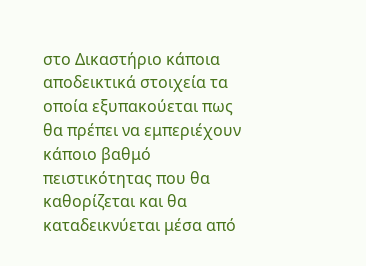στο Δικαστήριο κάποια αποδεικτικά στοιχεία τα οποία εξυπακούεται πως θα πρέπει να εμπεριέχουν κάποιο βαθμό πειστικότητας που θα καθορίζεται και θα καταδεικνύεται μέσα από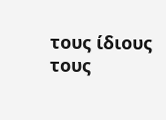τους ίδιους τους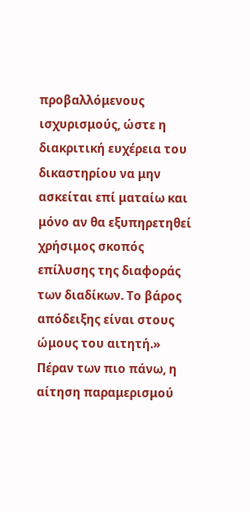προβαλλόμενους ισχυρισμούς, ώστε η διακριτική ευχέρεια του δικαστηρίου να μην ασκείται επί ματαίω και μόνο αν θα εξυπηρετηθεί χρήσιμος σκοπός επίλυσης της διαφοράς των διαδίκων. Το βάρος απόδειξης είναι στους ώμους του αιτητή.» Πέραν των πιο πάνω, η αίτηση παραμερισμού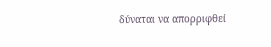δύναται να απορριφθεί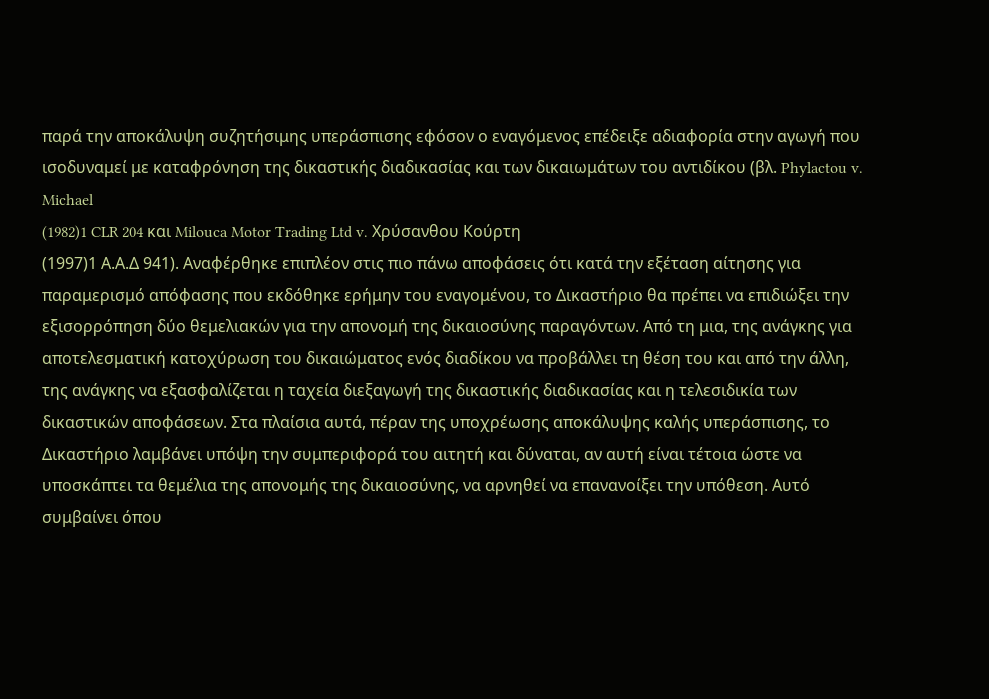παρά την αποκάλυψη συζητήσιμης υπεράσπισης εφόσον ο εναγόμενος επέδειξε αδιαφορία στην αγωγή που ισοδυναμεί με καταφρόνηση της δικαστικής διαδικασίας και των δικαιωμάτων του αντιδίκου (βλ. Phylactou v. Michael
(1982)1 CLR 204 και Milouca Motor Trading Ltd v. Χρύσανθου Κούρτη
(1997)1 Α.Α.Δ 941). Αναφέρθηκε επιπλέον στις πιο πάνω αποφάσεις ότι κατά την εξέταση αίτησης για παραμερισμό απόφασης που εκδόθηκε ερήμην του εναγομένου, το Δικαστήριο θα πρέπει να επιδιώξει την εξισορρόπηση δύο θεμελιακών για την απονομή της δικαιοσύνης παραγόντων. Από τη μια, της ανάγκης για αποτελεσματική κατοχύρωση του δικαιώματος ενός διαδίκου να προβάλλει τη θέση του και από την άλλη, της ανάγκης να εξασφαλίζεται η ταχεία διεξαγωγή της δικαστικής διαδικασίας και η τελεσιδικία των δικαστικών αποφάσεων. Στα πλαίσια αυτά, πέραν της υποχρέωσης αποκάλυψης καλής υπεράσπισης, το Δικαστήριο λαμβάνει υπόψη την συμπεριφορά του αιτητή και δύναται, αν αυτή είναι τέτοια ώστε να υποσκάπτει τα θεμέλια της απονομής της δικαιοσύνης, να αρνηθεί να επανανοίξει την υπόθεση. Αυτό συμβαίνει όπου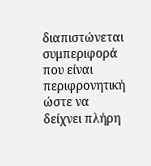διαπιστώνεται συμπεριφορά που είναι περιφρονητική ώστε να δείχνει πλήρη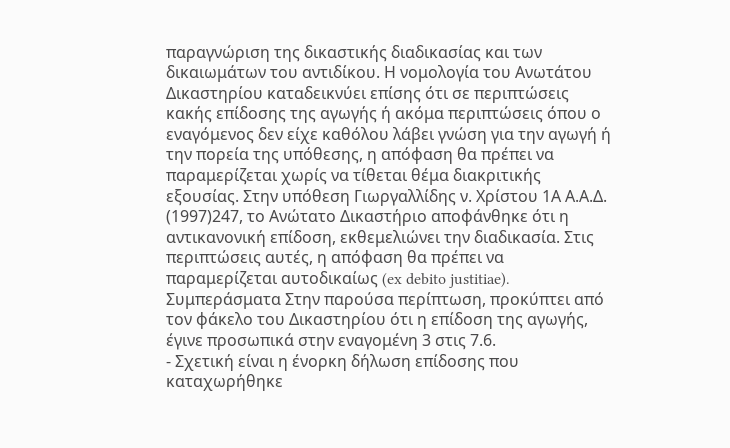παραγνώριση της δικαστικής διαδικασίας και των δικαιωμάτων του αντιδίκου. Η νομολογία του Ανωτάτου Δικαστηρίου καταδεικνύει επίσης ότι σε περιπτώσεις κακής επίδοσης της αγωγής ή ακόμα περιπτώσεις όπου ο εναγόμενος δεν είχε καθόλου λάβει γνώση για την αγωγή ή την πορεία της υπόθεσης, η απόφαση θα πρέπει να παραμερίζεται χωρίς να τίθεται θέμα διακριτικής εξουσίας. Στην υπόθεση Γιωργαλλίδης ν. Χρίστου 1Α Α.Α.Δ.
(1997)247, το Ανώτατο Δικαστήριο αποφάνθηκε ότι η αντικανονική επίδοση, εκθεμελιώνει την διαδικασία. Στις περιπτώσεις αυτές, η απόφαση θα πρέπει να παραμερίζεται αυτοδικαίως (ex debito justitiae). Συμπεράσματα Στην παρούσα περίπτωση, προκύπτει από τον φάκελο του Δικαστηρίου ότι η επίδοση της αγωγής, έγινε προσωπικά στην εναγομένη 3 στις 7.6.
- Σχετική είναι η ένορκη δήλωση επίδοσης που καταχωρήθηκε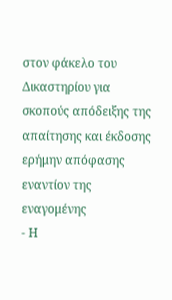στον φάκελο του Δικαστηρίου για σκοπούς απόδειξης της απαίτησης και έκδοσης ερήμην απόφασης εναντίον της εναγομένης
- Η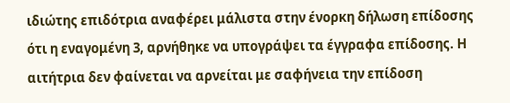ιδιώτης επιδότρια αναφέρει μάλιστα στην ένορκη δήλωση επίδοσης ότι η εναγομένη 3, αρνήθηκε να υπογράψει τα έγγραφα επίδοσης. Η αιτήτρια δεν φαίνεται να αρνείται με σαφήνεια την επίδοση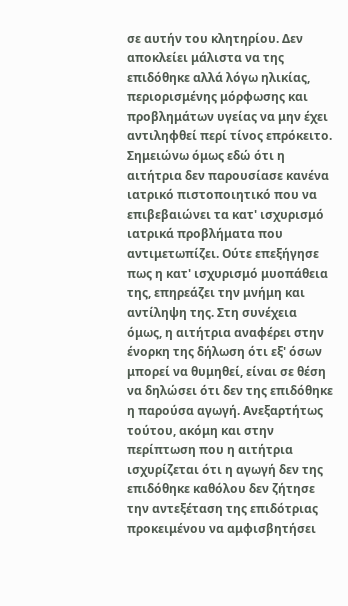σε αυτήν του κλητηρίου. Δεν αποκλείει μάλιστα να της επιδόθηκε αλλά λόγω ηλικίας, περιορισμένης μόρφωσης και προβλημάτων υγείας να μην έχει αντιληφθεί περί τίνος επρόκειτο. Σημειώνω όμως εδώ ότι η αιτήτρια δεν παρουσίασε κανένα ιατρικό πιστοποιητικό που να επιβεβαιώνει τα κατ' ισχυρισμό ιατρικά προβλήματα που αντιμετωπίζει. Ούτε επεξήγησε πως η κατ' ισχυρισμό μυοπάθεια της, επηρεάζει την μνήμη και αντίληψη της. Στη συνέχεια όμως, η αιτήτρια αναφέρει στην ένορκη της δήλωση ότι εξ' όσων μπορεί να θυμηθεί, είναι σε θέση να δηλώσει ότι δεν της επιδόθηκε η παρούσα αγωγή. Ανεξαρτήτως τούτου, ακόμη και στην περίπτωση που η αιτήτρια ισχυρίζεται ότι η αγωγή δεν της επιδόθηκε καθόλου δεν ζήτησε την αντεξέταση της επιδότριας προκειμένου να αμφισβητήσει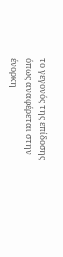το γεγονός της επίδοσης όπως αναφέρεται στην ένορκη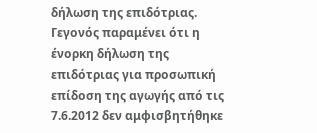δήλωση της επιδότριας. Γεγονός παραμένει ότι η ένορκη δήλωση της επιδότριας για προσωπική επίδοση της αγωγής από τις 7.6.2012 δεν αμφισβητήθηκε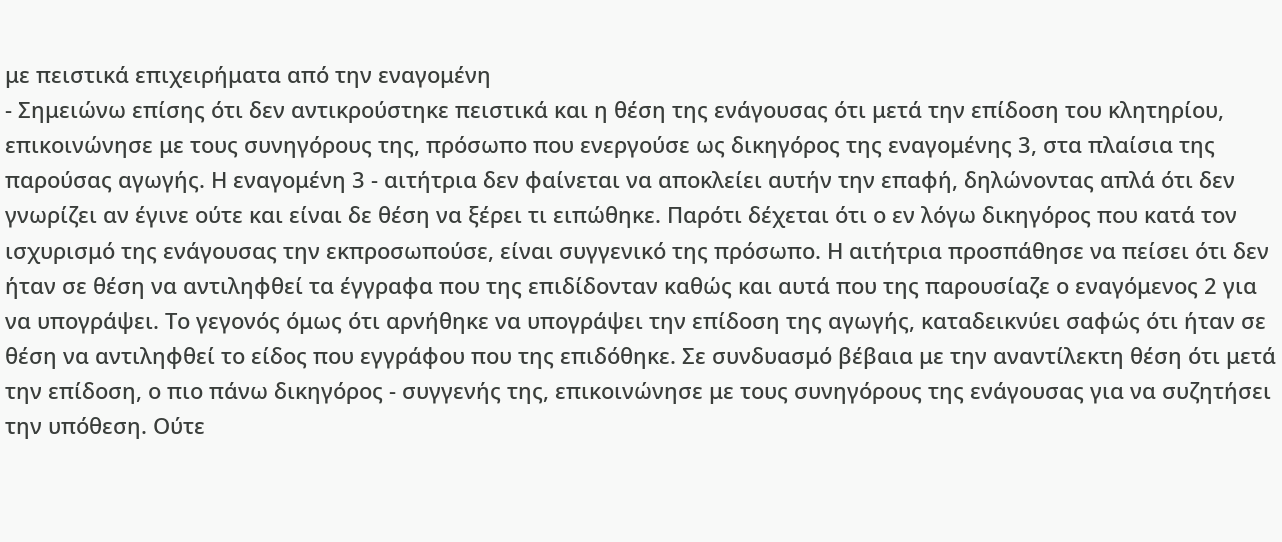με πειστικά επιχειρήματα από την εναγομένη
- Σημειώνω επίσης ότι δεν αντικρούστηκε πειστικά και η θέση της ενάγουσας ότι μετά την επίδοση του κλητηρίου, επικοινώνησε με τους συνηγόρους της, πρόσωπο που ενεργούσε ως δικηγόρος της εναγομένης 3, στα πλαίσια της παρούσας αγωγής. Η εναγομένη 3 - αιτήτρια δεν φαίνεται να αποκλείει αυτήν την επαφή, δηλώνοντας απλά ότι δεν γνωρίζει αν έγινε ούτε και είναι δε θέση να ξέρει τι ειπώθηκε. Παρότι δέχεται ότι ο εν λόγω δικηγόρος που κατά τον ισχυρισμό της ενάγουσας την εκπροσωπούσε, είναι συγγενικό της πρόσωπο. Η αιτήτρια προσπάθησε να πείσει ότι δεν ήταν σε θέση να αντιληφθεί τα έγγραφα που της επιδίδονταν καθώς και αυτά που της παρουσίαζε ο εναγόμενος 2 για να υπογράψει. Το γεγονός όμως ότι αρνήθηκε να υπογράψει την επίδοση της αγωγής, καταδεικνύει σαφώς ότι ήταν σε θέση να αντιληφθεί το είδος που εγγράφου που της επιδόθηκε. Σε συνδυασμό βέβαια με την αναντίλεκτη θέση ότι μετά την επίδοση, ο πιο πάνω δικηγόρος - συγγενής της, επικοινώνησε με τους συνηγόρους της ενάγουσας για να συζητήσει την υπόθεση. Ούτε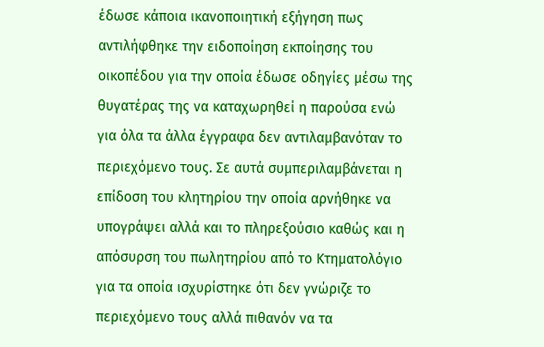έδωσε κάποια ικανοποιητική εξήγηση πως αντιλήφθηκε την ειδοποίηση εκποίησης του οικοπέδου για την οποία έδωσε οδηγίες μέσω της θυγατέρας της να καταχωρηθεί η παρούσα ενώ για όλα τα άλλα έγγραφα δεν αντιλαμβανόταν το περιεχόμενο τους. Σε αυτά συμπεριλαμβάνεται η επίδοση του κλητηρίου την οποία αρνήθηκε να υπογράψει αλλά και το πληρεξούσιο καθώς και η απόσυρση του πωλητηρίου από το Κτηματολόγιο για τα οποία ισχυρίστηκε ότι δεν γνώριζε το περιεχόμενο τους αλλά πιθανόν να τα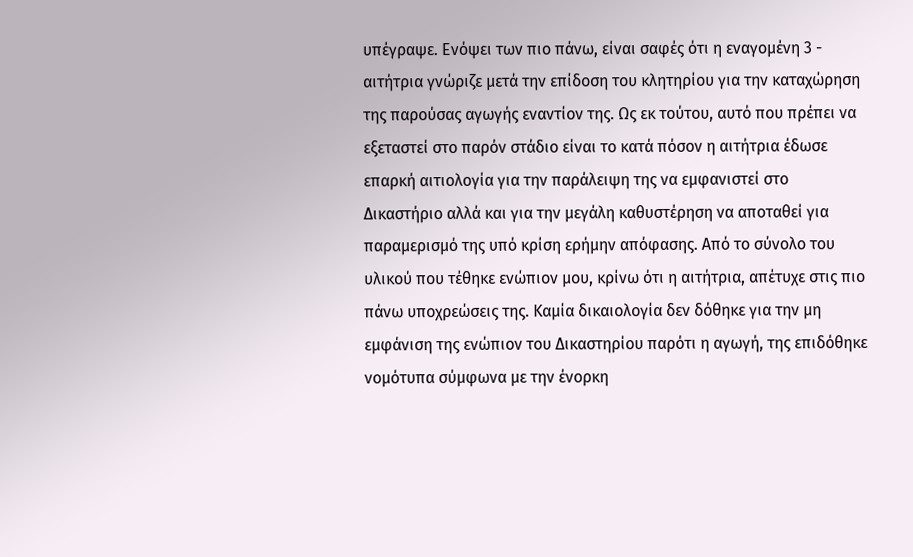υπέγραψε. Ενόψει των πιο πάνω, είναι σαφές ότι η εναγομένη 3 - αιτήτρια γνώριζε μετά την επίδοση του κλητηρίου για την καταχώρηση της παρούσας αγωγής εναντίον της. Ως εκ τούτου, αυτό που πρέπει να εξεταστεί στο παρόν στάδιο είναι το κατά πόσον η αιτήτρια έδωσε επαρκή αιτιολογία για την παράλειψη της να εμφανιστεί στο Δικαστήριο αλλά και για την μεγάλη καθυστέρηση να αποταθεί για παραμερισμό της υπό κρίση ερήμην απόφασης. Από το σύνολο του υλικού που τέθηκε ενώπιον μου, κρίνω ότι η αιτήτρια, απέτυχε στις πιο πάνω υποχρεώσεις της. Καμία δικαιολογία δεν δόθηκε για την μη εμφάνιση της ενώπιον του Δικαστηρίου παρότι η αγωγή, της επιδόθηκε νομότυπα σύμφωνα με την ένορκη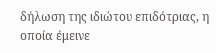δήλωση της ιδιώτου επιδότριας, η οποία έμεινε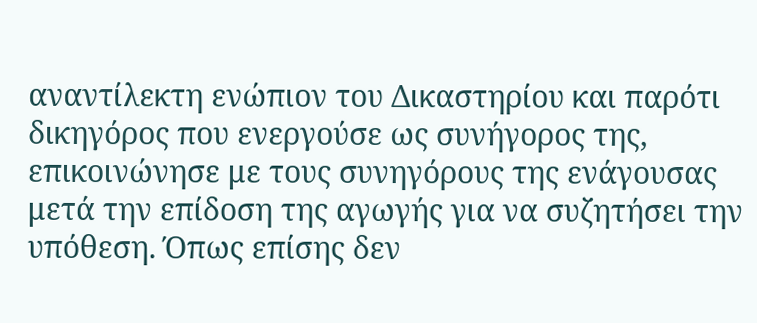αναντίλεκτη ενώπιον του Δικαστηρίου και παρότι δικηγόρος που ενεργούσε ως συνήγορος της, επικοινώνησε με τους συνηγόρους της ενάγουσας μετά την επίδοση της αγωγής για να συζητήσει την υπόθεση. Όπως επίσης δεν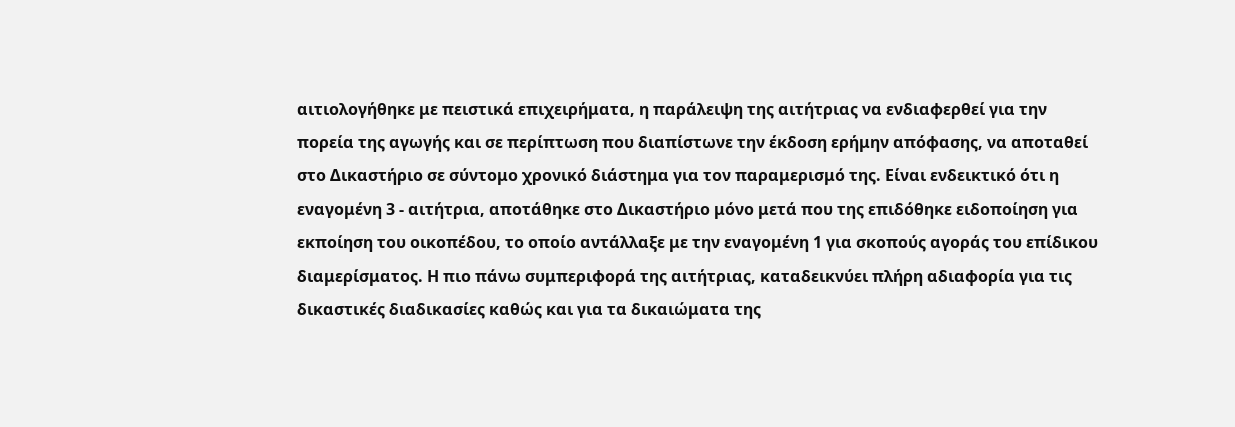αιτιολογήθηκε με πειστικά επιχειρήματα, η παράλειψη της αιτήτριας να ενδιαφερθεί για την πορεία της αγωγής και σε περίπτωση που διαπίστωνε την έκδοση ερήμην απόφασης, να αποταθεί στο Δικαστήριο σε σύντομο χρονικό διάστημα για τον παραμερισμό της. Είναι ενδεικτικό ότι η εναγομένη 3 - αιτήτρια, αποτάθηκε στο Δικαστήριο μόνο μετά που της επιδόθηκε ειδοποίηση για εκποίηση του οικοπέδου, το οποίο αντάλλαξε με την εναγομένη 1 για σκοπούς αγοράς του επίδικου διαμερίσματος. Η πιο πάνω συμπεριφορά της αιτήτριας, καταδεικνύει πλήρη αδιαφορία για τις δικαστικές διαδικασίες καθώς και για τα δικαιώματα της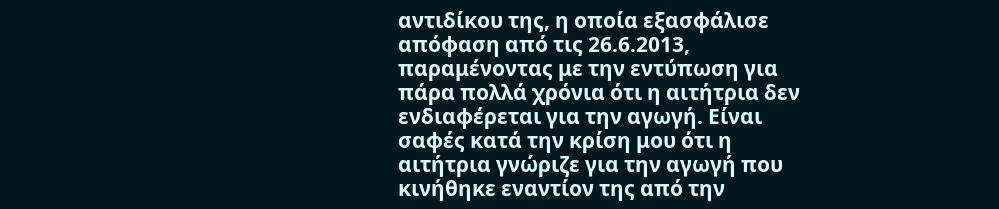αντιδίκου της, η οποία εξασφάλισε απόφαση από τις 26.6.2013, παραμένοντας με την εντύπωση για πάρα πολλά χρόνια ότι η αιτήτρια δεν ενδιαφέρεται για την αγωγή. Είναι σαφές κατά την κρίση μου ότι η αιτήτρια γνώριζε για την αγωγή που κινήθηκε εναντίον της από την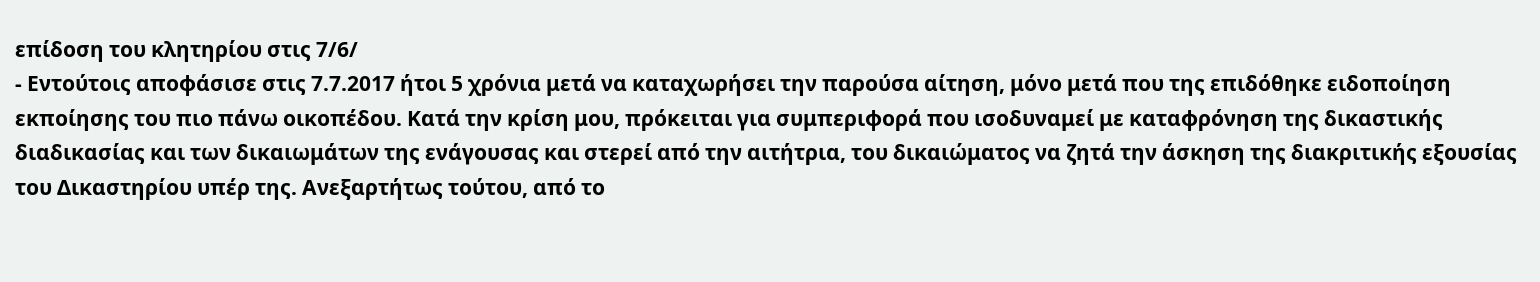επίδοση του κλητηρίου στις 7/6/
- Εντούτοις αποφάσισε στις 7.7.2017 ήτοι 5 χρόνια μετά να καταχωρήσει την παρούσα αίτηση, μόνο μετά που της επιδόθηκε ειδοποίηση εκποίησης του πιο πάνω οικοπέδου. Κατά την κρίση μου, πρόκειται για συμπεριφορά που ισοδυναμεί με καταφρόνηση της δικαστικής διαδικασίας και των δικαιωμάτων της ενάγουσας και στερεί από την αιτήτρια, του δικαιώματος να ζητά την άσκηση της διακριτικής εξουσίας του Δικαστηρίου υπέρ της. Ανεξαρτήτως τούτου, από το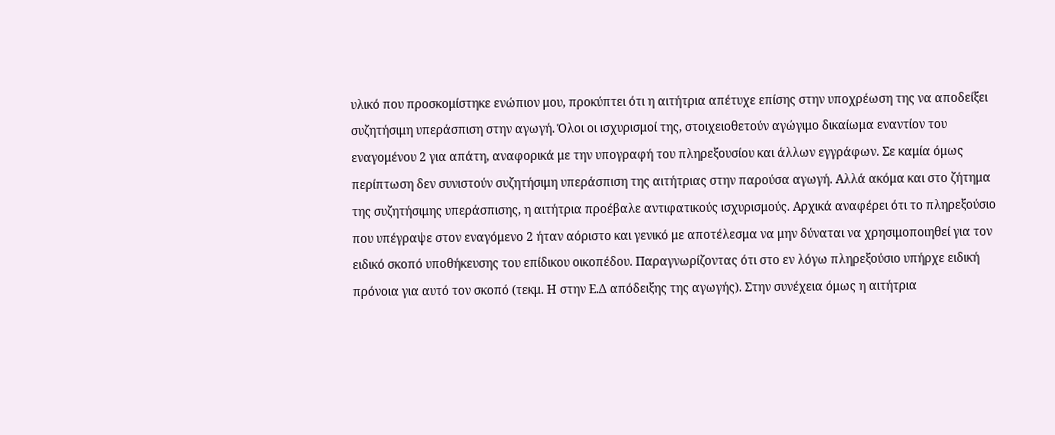υλικό που προσκομίστηκε ενώπιον μου, προκύπτει ότι η αιτήτρια απέτυχε επίσης στην υποχρέωση της να αποδείξει συζητήσιμη υπεράσπιση στην αγωγή. Όλοι οι ισχυρισμοί της, στοιχειοθετούν αγώγιμο δικαίωμα εναντίον του εναγομένου 2 για απάτη, αναφορικά με την υπογραφή του πληρεξουσίου και άλλων εγγράφων. Σε καμία όμως περίπτωση δεν συνιστούν συζητήσιμη υπεράσπιση της αιτήτριας στην παρούσα αγωγή. Αλλά ακόμα και στο ζήτημα της συζητήσιμης υπεράσπισης, η αιτήτρια προέβαλε αντιφατικούς ισχυρισμούς. Αρχικά αναφέρει ότι το πληρεξούσιο που υπέγραψε στον εναγόμενο 2 ήταν αόριστο και γενικό με αποτέλεσμα να μην δύναται να χρησιμοποιηθεί για τον ειδικό σκοπό υποθήκευσης του επίδικου οικοπέδου. Παραγνωρίζοντας ότι στο εν λόγω πληρεξούσιο υπήρχε ειδική πρόνοια για αυτό τον σκοπό (τεκμ. Η στην Ε.Δ απόδειξης της αγωγής). Στην συνέχεια όμως η αιτήτρια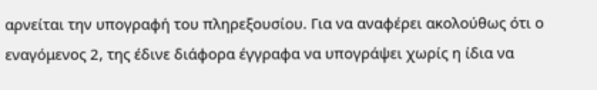αρνείται την υπογραφή του πληρεξουσίου. Για να αναφέρει ακολούθως ότι ο εναγόμενος 2, της έδινε διάφορα έγγραφα να υπογράψει χωρίς η ίδια να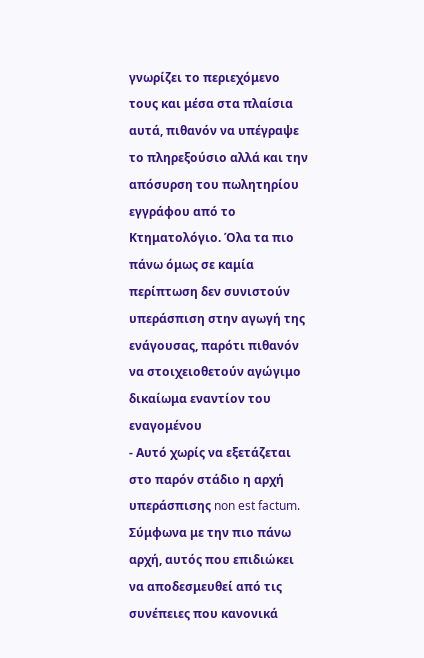γνωρίζει το περιεχόμενο τους και μέσα στα πλαίσια αυτά, πιθανόν να υπέγραψε το πληρεξούσιο αλλά και την απόσυρση του πωλητηρίου εγγράφου από το Κτηματολόγιο. Όλα τα πιο πάνω όμως σε καμία περίπτωση δεν συνιστούν υπεράσπιση στην αγωγή της ενάγουσας, παρότι πιθανόν να στοιχειοθετούν αγώγιμο δικαίωμα εναντίον του εναγομένου
- Αυτό χωρίς να εξετάζεται στο παρόν στάδιο η αρχή υπεράσπισης non est factum. Σύμφωνα με την πιο πάνω αρχή, αυτός που επιδιώκει να αποδεσμευθεί από τις συνέπειες που κανονικά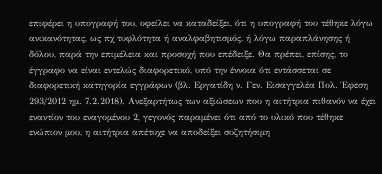επιφέρει η υπογραφή του, οφείλει να καταδείξει, ότι η υπογραφή του τέθηκε λόγω ανικανότητας, ως πχ τυφλότητα ή αναλφαβητισμός, ή λόγω παραπλάνησης ή δόλου, παρά την επιμέλεια και προσοχή που επέδειξε. Θα πρέπει, επίσης, το έγγραφο να είναι εντελώς διαφορετικό, υπό την έννοια ότι εντάσσεται σε διαφορετική κατηγορία εγγράφων (βλ. Εργατίδη ν. Γεν. Εισαγγελέα Πολ. Έφεση 293/2012 ημ. 7.2.2018). Ανεξαρτήτως των αξιώσεων που η αιτήτρια πιθανόν να έχει εναντίον του εναγομένου 2, γεγονός παραμένει ότι από το υλικό που τέθηκε ενώπιον μου, η αιτήτρια απέτυχε να αποδείξει συζητήσιμη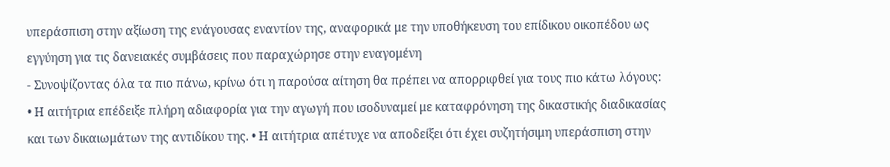υπεράσπιση στην αξίωση της ενάγουσας εναντίον της, αναφορικά με την υποθήκευση του επίδικου οικοπέδου ως εγγύηση για τις δανειακές συμβάσεις που παραχώρησε στην εναγομένη
- Συνοψίζοντας όλα τα πιο πάνω, κρίνω ότι η παρούσα αίτηση θα πρέπει να απορριφθεί για τους πιο κάτω λόγους: • Η αιτήτρια επέδειξε πλήρη αδιαφορία για την αγωγή που ισοδυναμεί με καταφρόνηση της δικαστικής διαδικασίας και των δικαιωμάτων της αντιδίκου της. • Η αιτήτρια απέτυχε να αποδείξει ότι έχει συζητήσιμη υπεράσπιση στην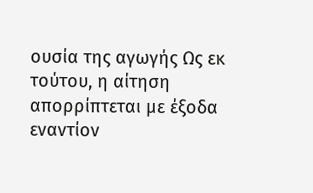ουσία της αγωγής Ως εκ τούτου, η αίτηση απορρίπτεται με έξοδα εναντίον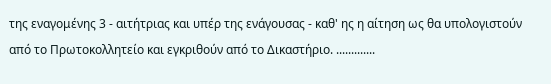της εναγομένης 3 - αιτήτριας και υπέρ της ενάγουσας - καθ' ης η αίτηση ως θα υπολογιστούν από το Πρωτοκολλητείο και εγκριθούν από το Δικαστήριο. .............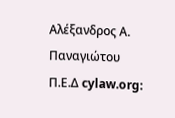Αλέξανδρος Α. Παναγιώτου Π.Ε.Δ cylaw.org: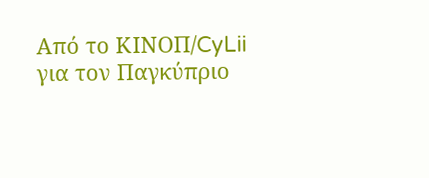Από το ΚΙΝOΠ/CyLii για τον Παγκύπριο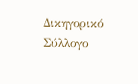Δικηγορικό Σύλλογο